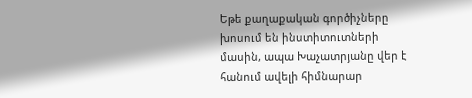Եթե քաղաքական գործիչները խոսում են ինստիտուտների մասին, ապա Խաչատրյանը վեր է հանում ավելի հիմնարար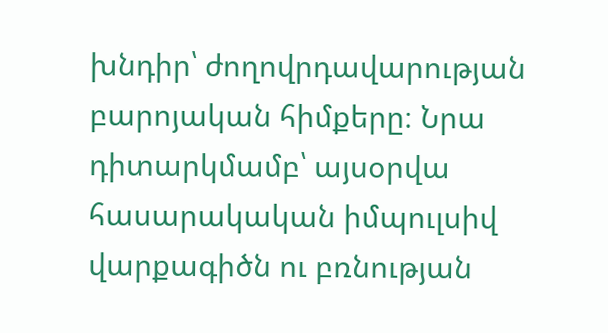խնդիր՝ ժողովրդավարության բարոյական հիմքերը։ Նրա դիտարկմամբ՝ այսօրվա հասարակական իմպուլսիվ վարքագիծն ու բռնության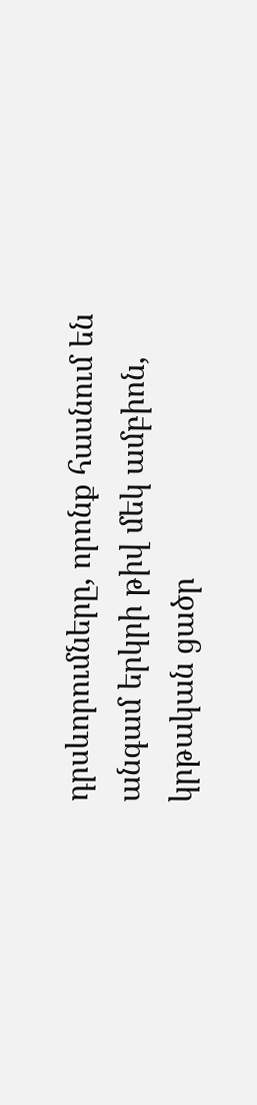դրսևորումները, որոնք հասնում են անգամ երկրի թիվ մեկ ամբիոն, կրթական ցածր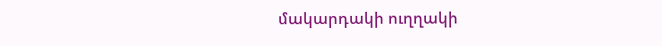մակարդակի ուղղակի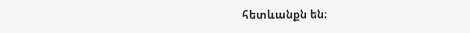հետևանքն են։